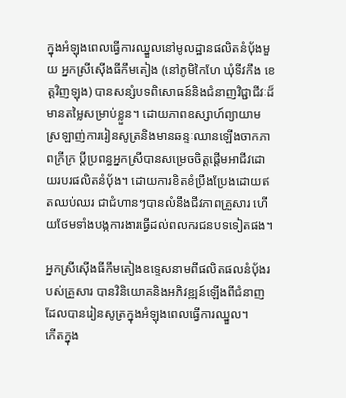ក្នុងអំឡុងពេលធ្វើការឈ្នួលនៅមូលដ្ឋានផលិតនំប៉័ងមួយ អ្នកស្រីស៊ើងធីកឹមតៀង (នៅភូមិកៃហែ ឃុំទីវកឹង ខេត្តវិញឡុង) បានសន្សំបទពិសោធន៍និងជំនាញវិជ្ជាជីវៈដ៏មានតម្លៃសម្រាប់ខ្លួន។ ដោយភាពឧស្សាហ៍ព្យាយាម ស្រឡាញ់ការរៀនសូត្រនិងមានឆន្ទៈឈានឡើងចាកភាពក្រីក្រ ប្តីប្រពន្ធអ្នកស្រីបានសម្រេចចិត្តផ្តើមអាជីវដោយរបរផលិតនំប៉័ង។ ដោយការខិតខំប្រឹងប្រែងដោយឥតឈប់ឈរ ជាជំហានៗបានលំនឹងជីវភាពគ្រួសារ ហើយថែមទាំងបង្កការងារធ្វើដល់ពលករជនបទទៀតផង។

អ្នកស្រីស៊ើងធីកឹមតៀងឧទ្ទេសនាមពីផលិតផលនំប៉័ងរបស់គ្រួសារ បានវិនិយោគនិងអភិវឌ្ឍន៍ឡើងពីជំនាញដែលបានរៀនសូត្រក្នុងអំឡុងពេលធ្វើការឈ្នួល។
កើតក្នុង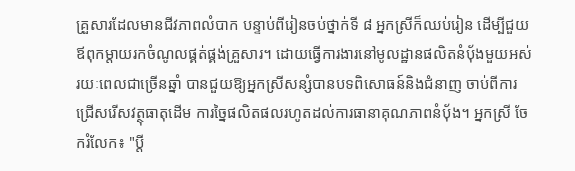គ្រួសារដែលមានជីវភាពលំបាក បន្ទាប់ពីរៀនចប់ថ្នាក់ទី ៨ អ្នកស្រីក៏ឈប់រៀន ដើម្បីជួយឪពុកម្តាយរកចំណូលផ្គត់ផ្គង់គ្រួសារ។ ដោយធ្វើការងារនៅមូលដ្ឋានផលិតនំប៉័ងមួយអស់រយៈពេលជាច្រើនឆ្នាំ បានជួយឱ្យអ្នកស្រីសន្សំបានបទពិសោធន៍និងជំនាញ ចាប់ពីការជ្រើសរើសវត្ថុធាតុដើម ការច្នៃផលិតផលរហូតដល់ការធានាគុណភាពនំប៉័ង។ អ្នកស្រី ចែករំលែក៖ "ប្តី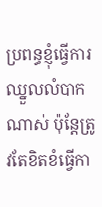ប្រពន្ធខ្ញុំធ្វើការឈ្នួលលំបាកណាស់ ប៉ុន្តែត្រូវតែខិតខំធ្វើកា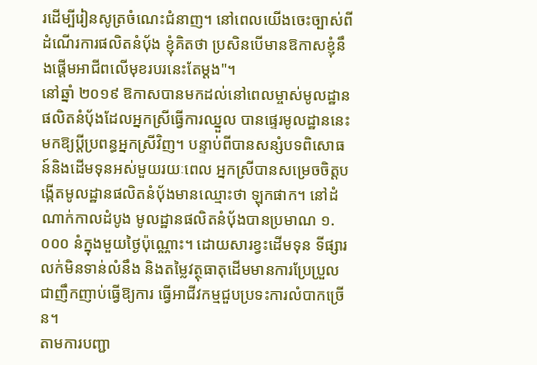រដើម្បីរៀនសូត្រចំណេះជំនាញ។ នៅពេលយើងចេះច្បាស់ពីដំណើរការផលិតនំប៉័ង ខ្ញុំគិតថា ប្រសិនបើមានឱកាសខ្ញុំនឹងផ្តើមអាជីពលើមុខរបរនេះតែម្តង"។
នៅឆ្នាំ ២០១៩ ឱកាសបានមកដល់នៅពេលម្ចាស់មូលដ្ឋានផលិតនំប៉័ងដែលអ្នកស្រីធ្វើការឈ្នួល បានផ្ទេរមូលដ្ឋាននេះមកឱ្យប្តីប្រពន្ធអ្នកស្រីវិញ។ បន្ទាប់ពីបានសន្សំបទពិសោធន៍និងដើមទុនអស់មួយរយៈពេល អ្នកស្រីបានសម្រេចចិត្តបង្កើតមូលដ្ឋានផលិតនំប៉័ងមានឈ្មោះថា ឡុកផាក។ នៅដំណាក់កាលដំបូង មូលដ្ឋានផលិតនំប៉័ងបានប្រមាណ ១.០០០ នំក្នុងមួយថ្ងៃប៉ុណ្ណោះ។ ដោយសារខ្វះដើមទុន ទីផ្សារលក់មិនទាន់លំនឹង និងតម្លៃវត្ថុធាតុដើមមានការប្រែប្រួលជាញឹកញាប់ធ្វើឱ្យការ ធ្វើអាជីវកម្មជួបប្រទះការលំបាកច្រើន។
តាមការបញ្ជា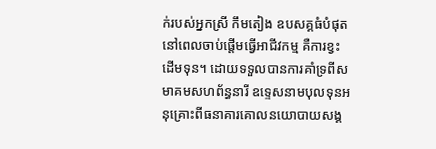ក់របស់អ្នកស្រី កឹមតៀង ឧបសគ្គធំបំផុតនៅពេលចាប់ផ្តើមធ្វើអាជីវកម្ម គឺការខ្វះដើមទុន។ ដោយទទួលបានការគាំទ្រពីសមាគមសហព័ន្ធនារី ឧទ្ទេសនាមបុលទុនអនុគ្រោះពីធនាគារគោលនយោបាយសង្គ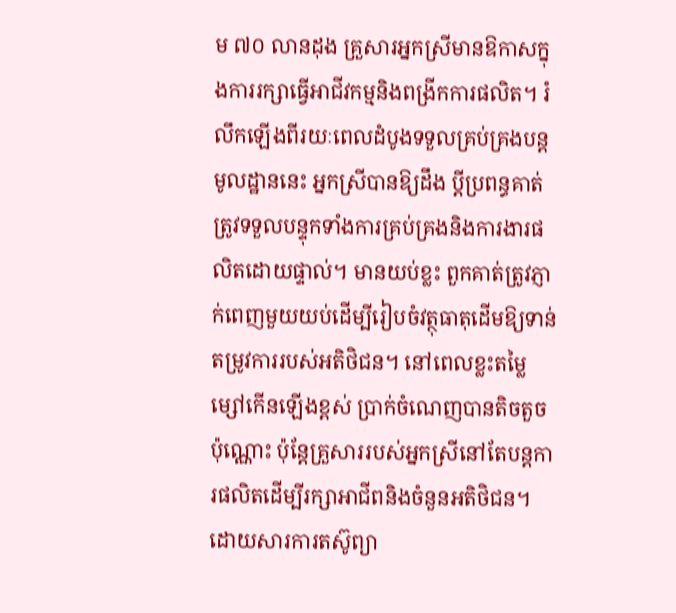ម ៧០ លានដុង គ្រួសារអ្នកស្រីមានឱកាសក្នុងការរក្សាធ្វើអាជីវកម្មនិងពង្រីកការផលិត។ រំលឹកឡើងពីរយៈពេលដំបូងទទួលគ្រប់គ្រងបន្តមូលដ្ឋាននេះ អ្នកស្រីបានឱ្យដឹង ប្តីប្រពន្ធគាត់ត្រូវទទួលបន្ទុកទាំងការគ្រប់គ្រងនិងការងារផលិតដោយផ្ទាល់។ មានយប់ខ្លះ ពួកគាត់ត្រូវភ្ញាក់ពេញមួយយប់ដើម្បីរៀបចំវត្ថុធាតុដើមឱ្យទាន់តម្រូវការរបស់អតិថិជន។ នៅពេលខ្លះតម្លៃម្សៅកើនឡើងខ្ពស់ ប្រាក់ចំណេញបានតិចតួចប៉ុណ្ណោះ ប៉ុន្តែគ្រួសាររបស់អ្នកស្រីនៅតែបន្តការផលិតដើម្បីរក្សាអាជីពនិងចំនួនអតិថិជន។
ដោយសារការតស៊ូព្យា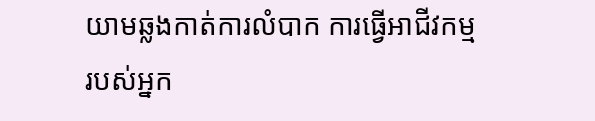យាមឆ្លងកាត់ការលំបាក ការធ្វើអាជីវកម្មរបស់អ្នក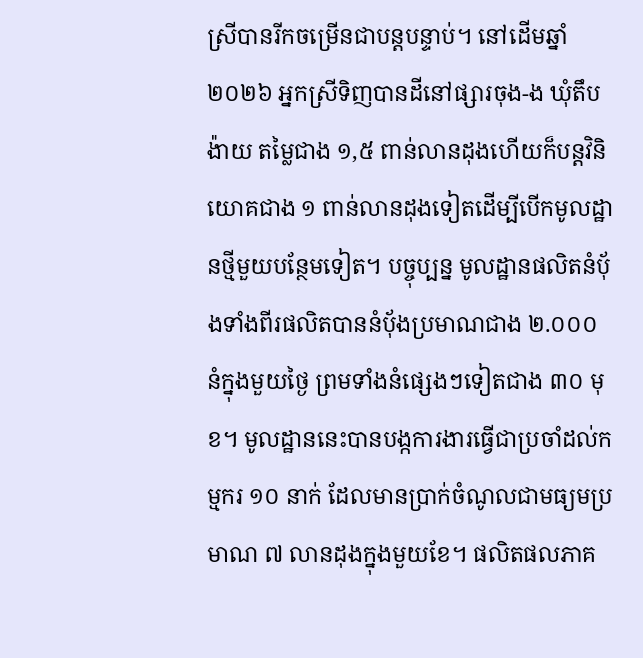ស្រីបានរីកចម្រើនជាបន្តបន្ទាប់។ នៅដើមឆ្នាំ ២០២៦ អ្នកស្រីទិញបានដីនៅផ្សារចុង-ង ឃុំតឹបង៉ាយ តម្លៃជាង ១,៥ ពាន់លានដុងហើយក៏បន្តវិនិយោគជាង ១ ពាន់លានដុងទៀតដើម្បីបើកមូលដ្ឋានថ្មីមួយបន្ថែមទៀត។ បច្ចុប្បន្ន មូលដ្ឋានផលិតនំប៉័ងទាំងពីរផលិតបាននំប៉័ងប្រមាណជាង ២.០០០ នំក្នុងមួយថ្ងៃ ព្រមទាំងនំផ្សេងៗទៀតជាង ៣០ មុខ។ មូលដ្ឋាននេះបានបង្កការងារធ្វើជាប្រចាំដល់កម្មករ ១០ នាក់ ដែលមានប្រាក់ចំណូលជាមធ្យមប្រមាណ ៧ លានដុងក្នុងមួយខែ។ ផលិតផលភាគ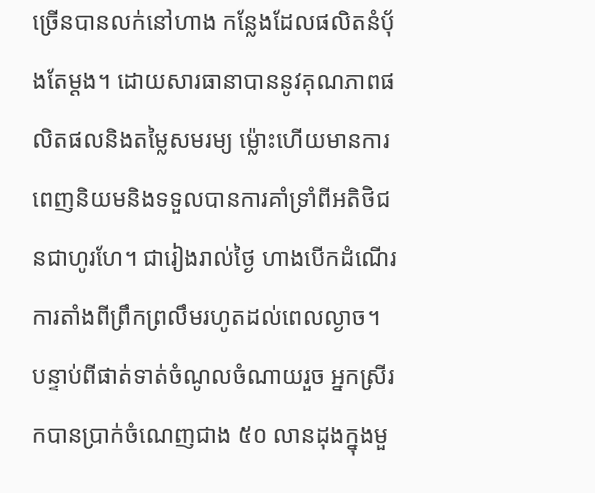ច្រើនបានលក់នៅហាង កន្លែងដែលផលិតនំប៉័ងតែម្ដង។ ដោយសារធានាបាននូវគុណភាពផលិតផលនិងតម្លៃសមរម្យ ម្ល៉ោះហើយមានការពេញនិយមនិងទទួលបានការគាំទ្រាំពីអតិថិជនជាហូរហែ។ ជារៀងរាល់ថ្ងៃ ហាងបើកដំណើរការតាំងពីព្រឹកព្រលឹមរហូតដល់ពេលល្ងាច។ បន្ទាប់ពីផាត់ទាត់ចំណូលចំណាយរួច អ្នកស្រីរកបានប្រាក់ចំណេញជាង ៥០ លានដុងក្នុងមួ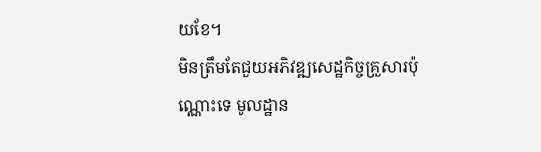យខែ។
មិនត្រឹមតែជួយអភិវឌ្ឍសេដ្ឋកិច្ចគ្រួសារប៉ុណ្ណោះទេ មូលដ្ឋាន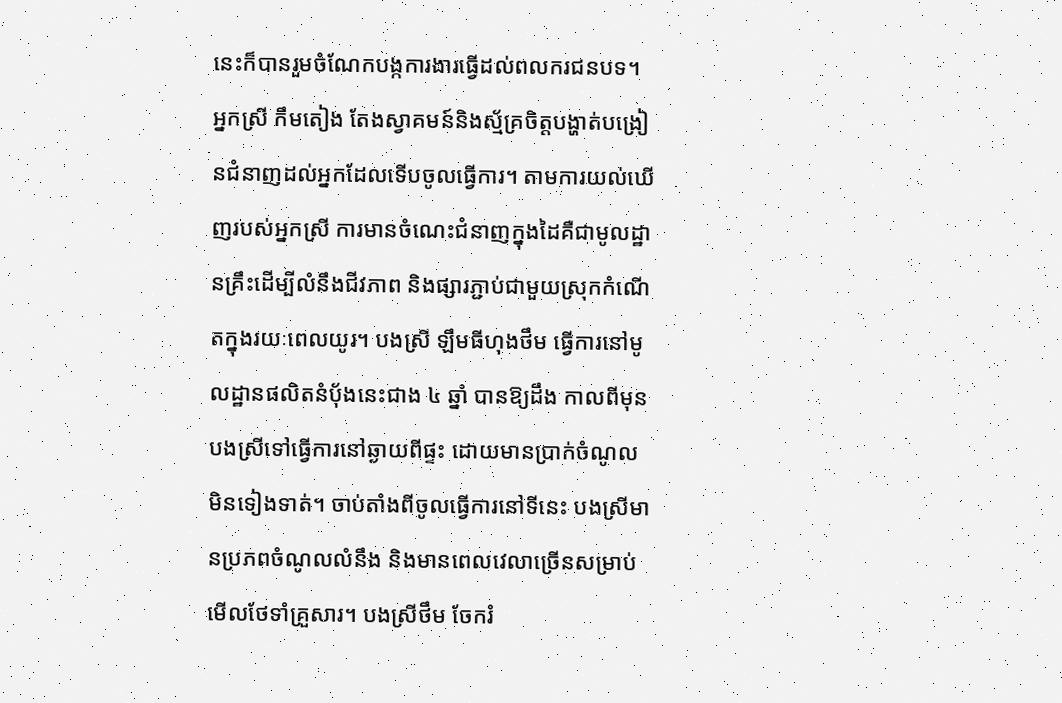នេះក៏បានរួមចំណែកបង្កការងារធ្វើដល់ពលករជនបទ។ អ្នកស្រី កឹមតៀង តែងស្វាគមន៍និងស្ម័គ្រចិត្តបង្ហាត់បង្រៀនជំនាញដល់អ្នកដែលទើបចូលធ្វើការ។ តាមការយល់ឃើញរបស់អ្នកស្រី ការមានចំណេះជំនាញក្នុងដៃគឺជាមូលដ្ឋានគ្រឹះដើម្បីលំនឹងជីវភាព និងផ្សារភ្ជាប់ជាមួយស្រុកកំណើតក្នុងរយៈពេលយូរ។ បងស្រី ឡឹមធីហុងថឹម ធ្វើការនៅមូលដ្ឋានផលិតនំប៉័ងនេះជាង ៤ ឆ្នាំ បានឱ្យដឹង កាលពីមុន បងស្រីទៅធ្វើការនៅឆ្ងាយពីផ្ទះ ដោយមានប្រាក់ចំណូលមិនទៀងទាត់។ ចាប់តាំងពីចូលធ្វើការនៅទីនេះ បងស្រីមានប្រភពចំណូលលំនឹង និងមានពេលវេលាច្រើនសម្រាប់មើលថែទាំគ្រួសារ។ បងស្រីថឹម ចែករំ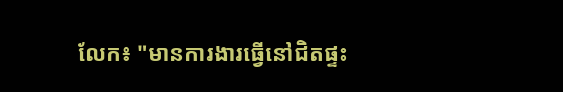លែក៖ "មានការងារធ្វើនៅជិតផ្ទះ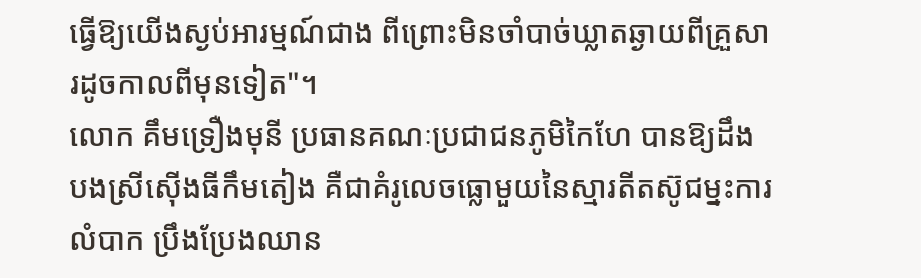ធ្វើឱ្យយើងស្ងប់អារម្មណ៍ជាង ពីព្រោះមិនចាំបាច់ឃ្លាតឆ្ងាយពីគ្រួសារដូចកាលពីមុនទៀត"។
លោក គឹមទ្រឿងមុនី ប្រធានគណៈប្រជាជនភូមិកៃហែ បានឱ្យដឹង បងស្រីស៊ើងធីកឹមតៀង គឺជាគំរូលេចធ្លោមួយនៃស្មារតីតស៊ូជម្នះការលំបាក ប្រឹងប្រែងឈាន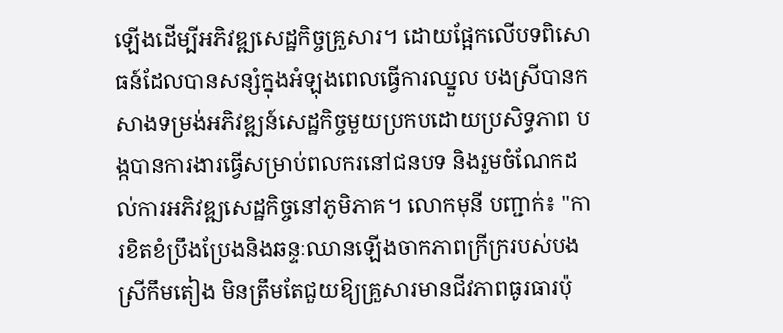ឡើងដើម្បីអភិវឌ្ឍសេដ្ឋកិច្ចគ្រួសារ។ ដោយផ្អែកលើបទពិសោធន៍ដែលបានសន្សំក្នុងអំឡុងពេលធ្វើការឈ្នួល បងស្រីបានកសាងទម្រង់អភិវឌ្ឍន៍សេដ្ឋកិច្ចមួយប្រកបដោយប្រសិទ្ធភាព បង្កបានការងារធ្វើសម្រាប់ពលករនៅជនបទ និងរួមចំណែកដល់ការអភិវឌ្ឍសេដ្ឋកិច្ចនៅភូមិភាគ។ លោកមុនី បញ្ជាក់៖ "ការខិតខំប្រឹងប្រែងនិងឆន្ទៈឈានឡើងចាកភាពក្រីក្ររបស់បងស្រីកឹមតៀង មិនត្រឹមតែជួយឱ្យគ្រួសារមានជីវភាពធូរធារប៉ុ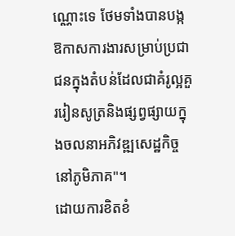ណ្ណោះទេ ថែមទាំងបានបង្កឱកាសការងារសម្រាប់ប្រជាជនក្នុងតំបន់ដែលជាគំរូល្អគួររៀនសូត្រនិងផ្សព្វផ្សាយក្នុងចលនាអភិវឌ្ឍសេដ្ឋកិច្ចនៅភូមិភាគ"។
ដោយការខិតខំ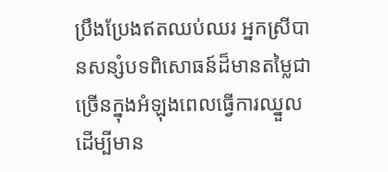ប្រឹងប្រែងឥតឈប់ឈរ អ្នកស្រីបានសន្សំបទពិសោធន៍ដ៏មានតម្លៃជាច្រើនក្នុងអំឡុងពេលធ្វើការឈ្នួល ដើម្បីមាន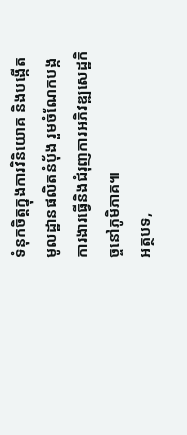ទំនុកចិត្តក្នុងការវិនិយោគ និងបង្កើតមូលដ្ឋានផលិតនំប៉័ង រួមចំណែកបង្កការងារធ្វើនិងជំរុញការអភិវឌ្ឍសេដ្ឋកិច្ចនៅភូមិភាគ៕
អត្ថបទ,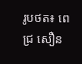រូបថត៖ ពេជ្រ សឿន